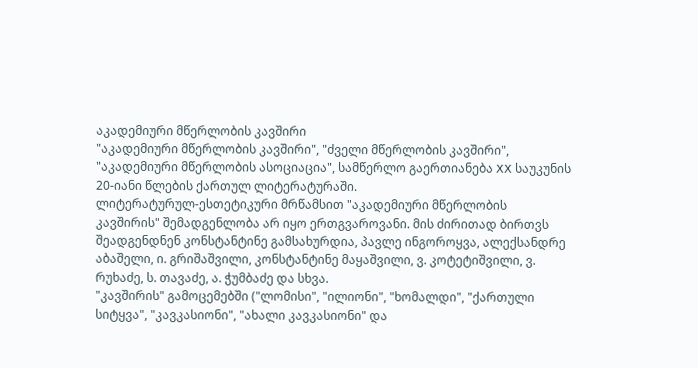აკადემიური მწერლობის კავშირი
"აკადემიური მწერლობის კავშირი", "ძველი მწერლობის კავშირი", "აკადემიური მწერლობის ასოციაცია", სამწერლო გაერთიანება XX საუკუნის 20-იანი წლების ქართულ ლიტერატურაში.
ლიტერატურულ-ესთეტიკური მრწამსით "აკადემიური მწერლობის კავშირის" შემადგენლობა არ იყო ერთგვაროვანი. მის ძირითად ბირთვს შეადგენდნენ კონსტანტინე გამსახურდია, პავლე ინგოროყვა, ალექსანდრე აბაშელი, ი. გრიშაშვილი, კონსტანტინე მაყაშვილი, ვ. კოტეტიშვილი, ვ. რუხაძე, ს. თავაძე, ა. ჭუმბაძე და სხვა.
"კავშირის" გამოცემებში ("ლომისი", "ილიონი", "ხომალდი", "ქართული სიტყვა", "კავკასიონი", "ახალი კავკასიონი" და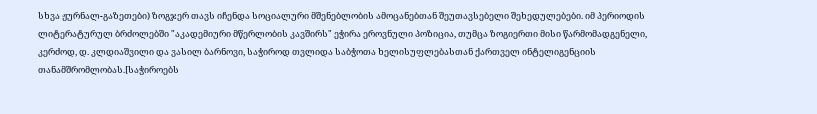სხვა ჟურნალ-გაზეთები) ზოგჯერ თავს იჩენდა სოციალური მშენებლობის ამოცანებთან შეუთავსებელი შეხედულებები. იმ პერიოდის ლიტერატურულ ბრძოლებში "აკადემიური მწერლობის კავშირს" ეჭირა ეროვნული პოზიცია, თუმცა ზოგიერთი მისი წარმომადგენელი, კერძოდ, დ. კლდიაშვილი და ვასილ ბარნოვი, საჭიროდ თვლიდა საბჭოთა ხელისუფლებასთან ქართველ ინტელიგენციის თანამშრომლობას.[საჭიროებს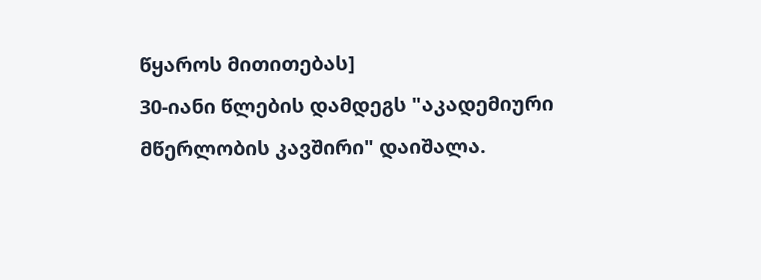წყაროს მითითებას]
30-იანი წლების დამდეგს "აკადემიური მწერლობის კავშირი" დაიშალა.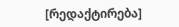[რედაქტირება]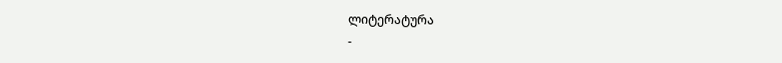ლიტერატურა
-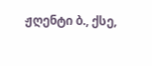ჟღენტი ბ., ქსე,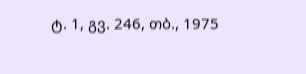ტ. 1, გვ. 246, თბ., 1975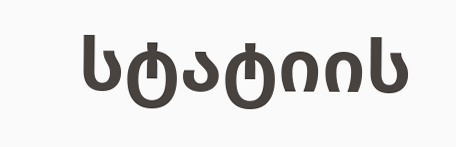სტატიის